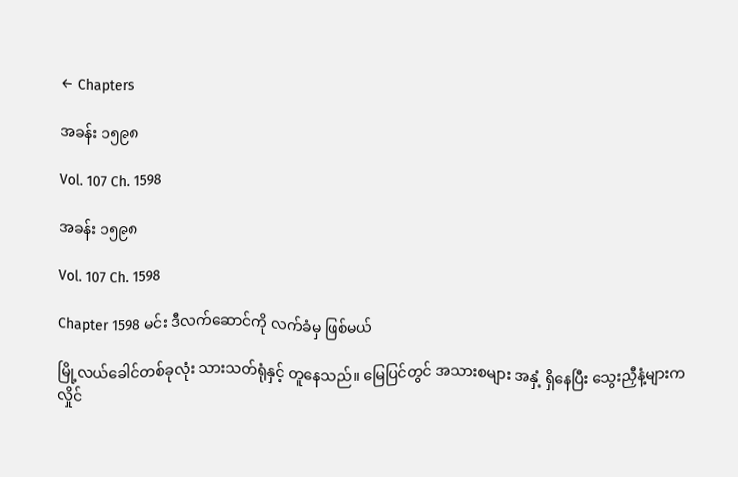← Chapters

အခန်း ၁၅၉၈

Vol. 107 Ch. 1598

အခန်း ၁၅၉၈

Vol. 107 Ch. 1598

Chapter 1598 မင်း ဒီလက်ဆောင်ကို လက်ခံမှ ဖြစ်မယ်

မြို့လယ်ခေါင်တစ်ခုလုံး သားသတ်ရုံနှင့် တူနေသည်။ မြေပြင်တွင် အသားစများ အနှံ့ ရှိနေပြီး သွေးညှီနံ့များက လှိုင်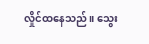လှိုင်ထနေသည်။ သွေး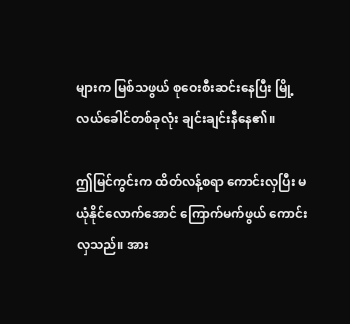များက မြစ်သဖွယ် စုဝေးစီးဆင်းနေပြီး မြို့လယ်ခေါင်တစ်ခုလုံး ချင်းချင်းနီနေ၏။

ဤမြင်ကွင်းက ထိတ်လန့်စရာ ကောင်းလှပြီး မယုံနိုင်လောက်အောင် ကြောက်မက်ဖွယ် ကောင်းလှသည်။ အား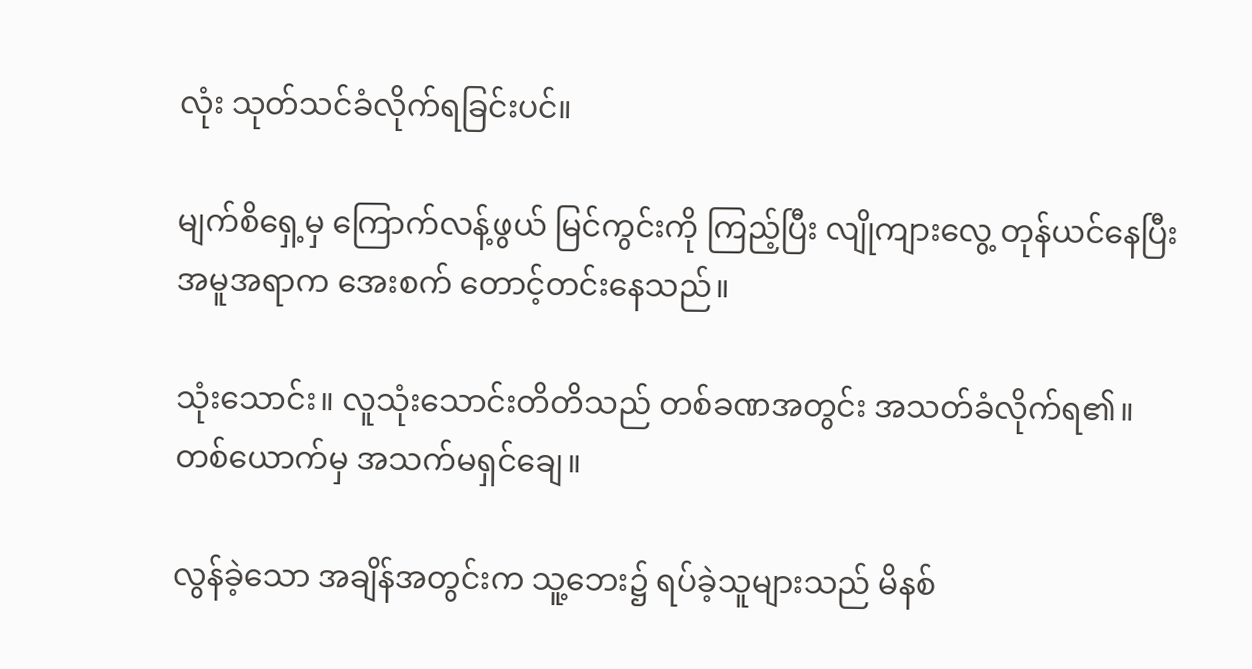လုံး သုတ်သင်ခံလိုက်ရခြင်းပင်။

မျက်စိရှေ့မှ ကြောက်လန့်ဖွယ် မြင်ကွင်းကို ကြည့်ပြီး လျိုကျားလွေ့ တုန်ယင်နေပြီး အမူအရာက အေးစက် တောင့်တင်းနေသည်။

သုံးသောင်း။ လူသုံးသောင်းတိတိသည် တစ်ခဏအတွင်း အသတ်ခံလိုက်ရ၏။ တစ်ယောက်မှ အသက်မရှင်ချေ။

လွန်ခဲ့သော အချိန်အတွင်းက သူ့ဘေး၌ ရပ်ခဲ့သူများသည် မိနစ်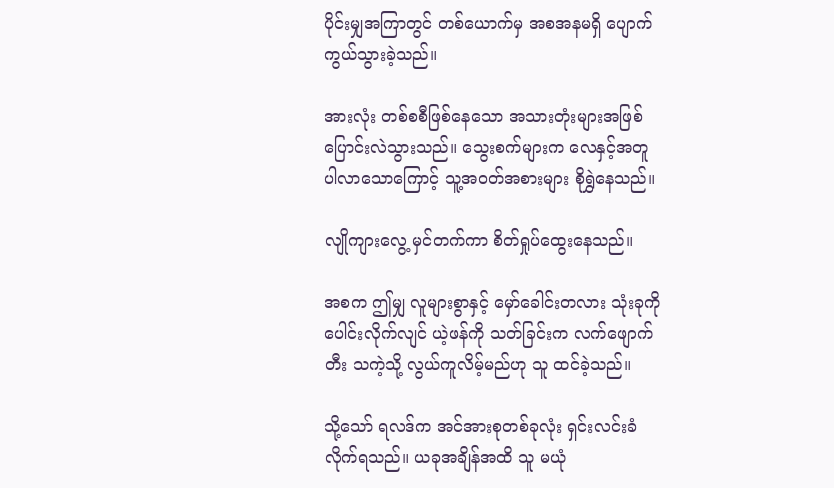ပိုင်းမျှအကြာတွင် တစ်ယောက်မှ အစအနမရှိ ပျောက်ကွယ်သွားခဲ့သည်။

အားလုံး တစ်စစီဖြစ်နေသော အသားတုံးများအဖြစ် ပြောင်းလဲသွားသည်။ သွေးစက်များက လေနှင့်အတူ ပါလာသောကြောင့် သူ့အဝတ်အစားများ စိုရွှဲနေသည်။

လျိုကျားလွေ့ မှင်တက်ကာ စိတ်ရှုပ်ထွေးနေသည်။

အစက ဤမျှ လူများစွာနှင့် မှော်ခေါင်းတလား သုံးခုကို ပေါင်းလိုက်လျင် ယဲ့ဖန်ကို သတ်ခြင်းက လက်ဖျောက်တီး သကဲ့သို့ လွယ်ကူလိမ့်မည်ဟု သူ ထင်ခဲ့သည်။

သို့သော် ရလဒ်က အင်အားစုတစ်ခုလုံး ရှင်းလင်းခံလိုက်ရသည်။ ယခုအချိန်အထိ သူ မယုံ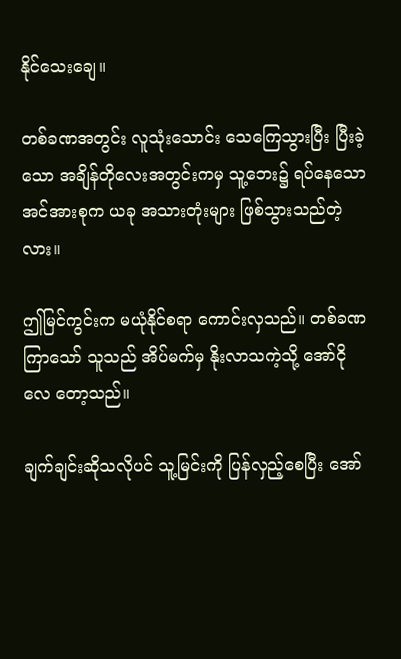နိုင်သေးချေ။

တစ်ခဏအတွင်း လူသုံးသောင်း သေကြေသွားပြီး ပြီးခဲ့သော အချိန်တိုလေးအတွင်းကမှ သူ့ဘေး၌ ရပ်နေသော အင်အားစုက ယခု အသားတုံးများ ဖြစ်သွားသည်တဲ့လား။

ဤမြင်ကွင်းက မယုံနိုင်စရာ ကောင်းလှသည်။ တစ်ခဏကြာသော် သူသည် အိပ်မက်မှ နိုးလာသကဲ့သို့ အော်ငိုလေ တော့သည်။

ချက်ချင်းဆိုသလိုပင် သူ့မြင်းကို ပြန်လှည့်စေပြီး အော်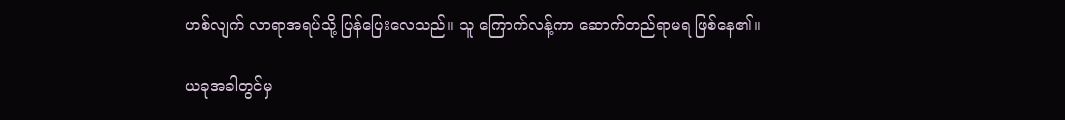ဟစ်လျက် လာရာအရပ်သို့ ပြန်ပြေးလေသည်။ သူ ကြောက်လန့်ကာ ဆောက်တည်ရာမရ ဖြစ်နေ၏။

ယခုအခါတွင်မှ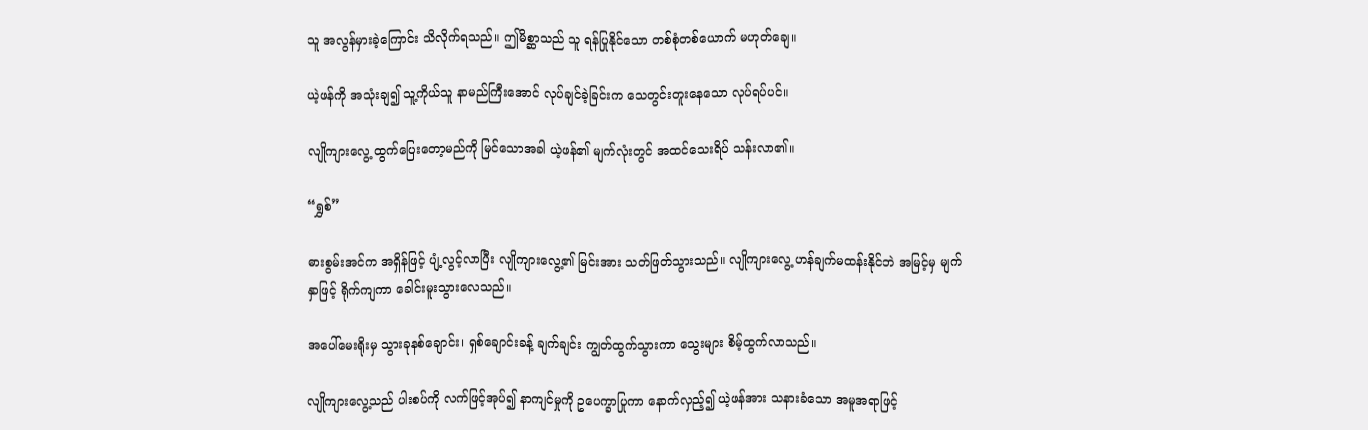သူ အလွန်မှားခဲ့ကြောင်း သိလိုက်ရသည်။ ဤမိစ္ဆာသည် သူ ရန်ပြုနိုင်သော တစ်စုံတစ်ယောက် မဟုတ်ချေ။

ယဲ့ဖန်ကို အသုံးချ၍ သူ့ကိုယ်သူ နာမည်ကြီးအောင် လုပ်ချင်ခဲ့ခြင်းက သေတွင်းတူးနေသော လုပ်ရပ်ပင်။

လျိုကျားလွေ့ ထွက်ပြေးတော့မည်ကို မြင်သောအခါ ယဲ့ဖန်၏ မျက်လုံးတွင် အထင်သေးရိပ် သန်းလာ၏။

“ရွှစ်”

ဓားစွမ်းအင်က အရှိန်ဖြင့် ပျံ့လွင့်လာပြီး လျိုကျားလွေ့၏ မြင်းအား သတ်ဖြတ်သွားသည်။ လျိုကျားလွေ့ ဟန်ချက်မထန်းနိုင်ဘဲ အမြင့်မှ မျက်နှာဖြင့် ရိုက်ကျကာ ခေါင်းမူးသွားလေသည်။

အပေါ်မေးရိုးမှ သွားခုနစ်ချောင်း၊ ရှစ်ချောင်းခန့် ချက်ချင်း ကျွတ်ထွက်သွားကာ သွေးများ စိမ့်ထွက်လာသည်။

လျိုကျားလွေ့သည် ပါးစပ်ကို လက်ဖြင့်အုပ်၍ နာကျင်မှုကို ဥပေက္ခာပြုကာ နောက်လှည့်၍ ယဲ့ဖန်အား သနားခံသော အမူအရာဖြင့်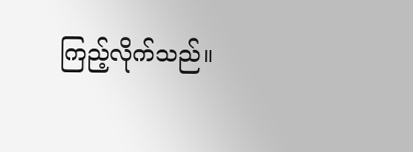ကြည့်လိုက်သည်။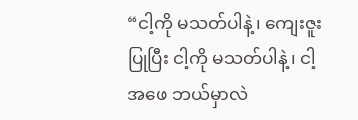“ငါ့ကို မသတ်ပါနဲ့၊ ကျေးဇူးပြုပြီး ငါ့ကို မသတ်ပါနဲ့၊ ငါ့အဖေ ဘယ်မှာလဲ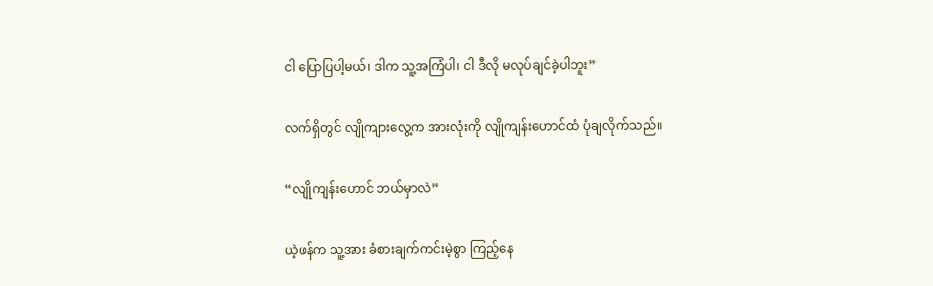ငါ ပြောပြပါ့မယ်၊ ဒါက သူ့အကြံပါ၊ ငါ ဒီလို မလုပ်ချင်ခဲ့ပါဘူး”

လက်ရှိတွင် လျိုကျားလွေ့က အားလုံးကို လျိုကျန်းဟောင်ထံ ပုံချလိုက်သည်။

“လျိုကျန်းဟောင် ဘယ်မှာလဲ”

ယဲ့ဖန်က သူ့အား ခံစားချက်ကင်းမဲ့စွာ ကြည့်နေ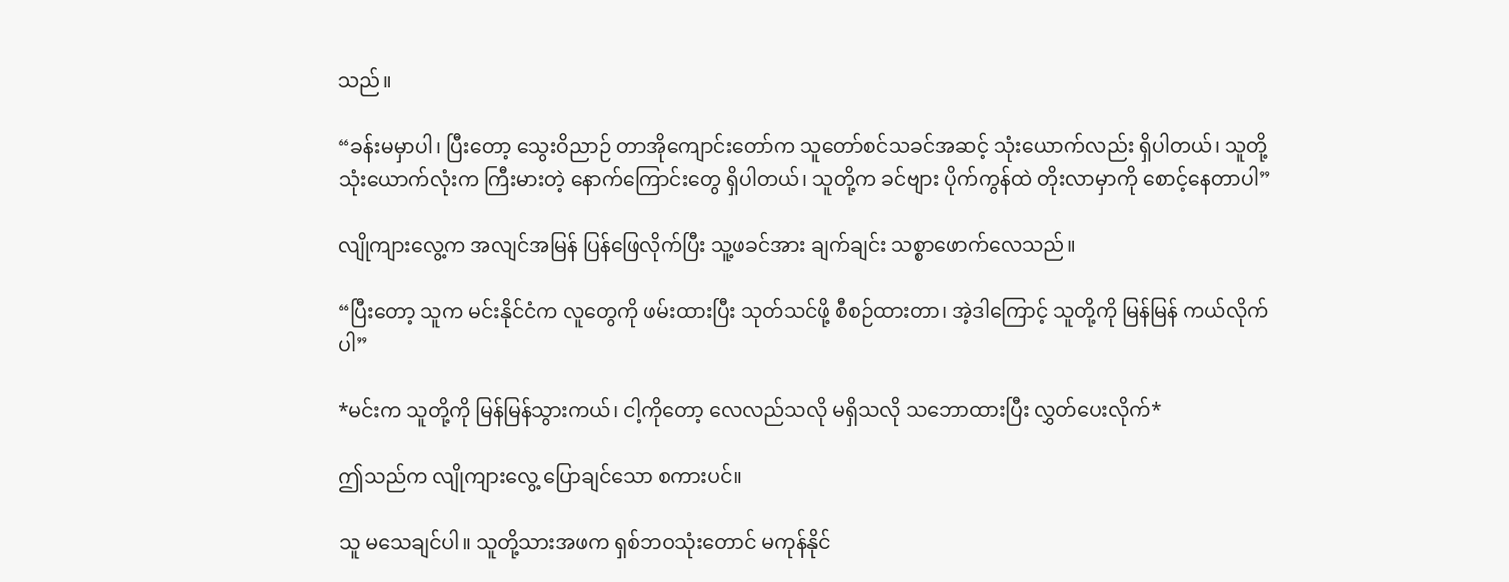သည်။

“ခန်းမမှာပါ၊ ပြီးတော့ သွေးဝိညာဉ် တာအိုကျောင်းတော်က သူတော်စင်သခင်အဆင့် သုံးယောက်လည်း ရှိပါတယ်၊ သူတို့သုံးယောက်လုံးက ကြီးမားတဲ့ နောက်ကြောင်းတွေ ရှိပါတယ်၊ သူတို့က ခင်ဗျား ပိုက်ကွန်ထဲ တိုးလာမှာကို စောင့်နေတာပါ”

လျိုကျားလွေ့က အလျင်အမြန် ပြန်ဖြေလိုက်ပြီး သူ့ဖခင်အား ချက်ချင်း သစ္စာဖောက်လေသည်။

“ပြီးတော့ သူက မင်းနိုင်ငံက လူတွေကို ဖမ်းထားပြီး သုတ်သင်ဖို့ စီစဉ်ထားတာ၊ အဲ့ဒါကြောင့် သူတို့ကို မြန်မြန် ကယ်လိုက်ပါ”

*မင်းက သူတို့ကို မြန်မြန်သွားကယ်၊ ငါ့ကိုတော့ လေလည်သလို မရှိသလို သဘောထားပြီး လွှတ်ပေးလိုက်*

ဤသည်က လျိုကျားလွေ့ ပြောချင်သော စကားပင်။

သူ မသေချင်ပါ။ သူတို့သားအဖက ရှစ်ဘဝသုံးတောင် မကုန်နိုင်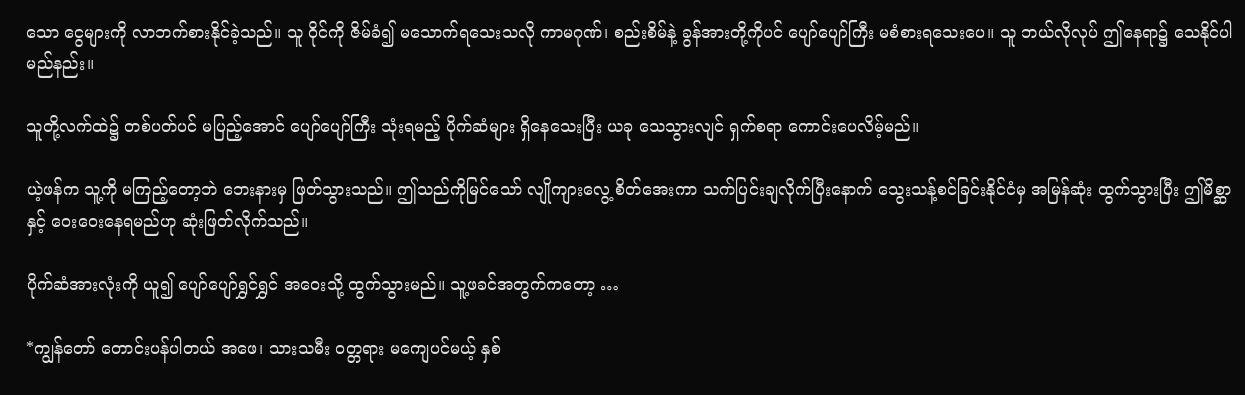သော ငွေများကို လာဘက်စားနိုင်ခဲ့သည်။ သူ ဝိုင်ကို ဇိမ်ခံ၍ မသောက်ရသေးသလို ကာမဂုဏ်၊ စည်းစိမ်နဲ့ ခွန်အားတို့ကိုပင် ပျော်ပျော်ကြီး မစံစားရသေးပေ။ သူ ဘယ်လိုလုပ် ဤနေရာ၌ သေနိုင်ပါမည်နည်း။

သူတို့လက်ထဲ၌ တစ်ပတ်ပင် မပြည့်အောင် ပျော်ပျော်ကြီး သုံးရမည့် ပိုက်ဆံများ ရှိနေသေးပြီး ယခု သေသွားလျင် ရှက်စရာ ကောင်းပေလိမ့်မည်။

ယဲ့ဖန်က သူ့ကို မကြည့်တော့ဘဲ ဘေးနားမှ ဖြတ်သွားသည်။ ဤသည်ကိုမြင်သော် လျိုကျားလွေ့ စိတ်အေးကာ သက်ပြင်းချလိုက်ပြီးနောက် သွေးသန့်စင်ခြင်းနိုင်ငံမှ အမြန်ဆုံး ထွက်သွားပြီး ဤမိစ္ဆာနှင့် ဝေးဝေးနေရမည်ဟု ဆုံးဖြတ်လိုက်သည်။

ပိုက်ဆံအားလုံးကို ယူ၍ ပျော်ပျော်ရွှင်ရွှင် အဝေးသို့ ထွက်သွားမည်။ သူ့ဖခင်အတွက်ကတော့ …

*ကျွန်တော် တောင်းပန်ပါတယ် အဖေ၊ သားသမီး ဝတ္တရား မကျေပင်မယ့် နှစ်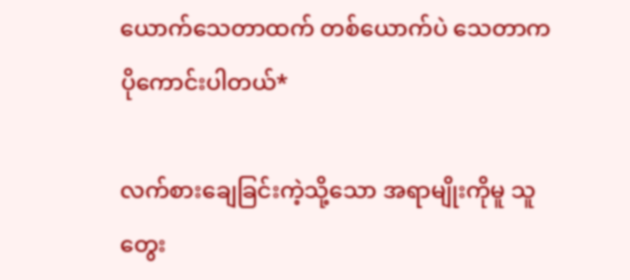ယောက်သေတာထက် တစ်ယောက်ပဲ သေတာက ပိုကောင်းပါတယ်*

လက်စားချေခြင်းကဲ့သို့သော အရာမျိုးကိုမူ သူ တွေး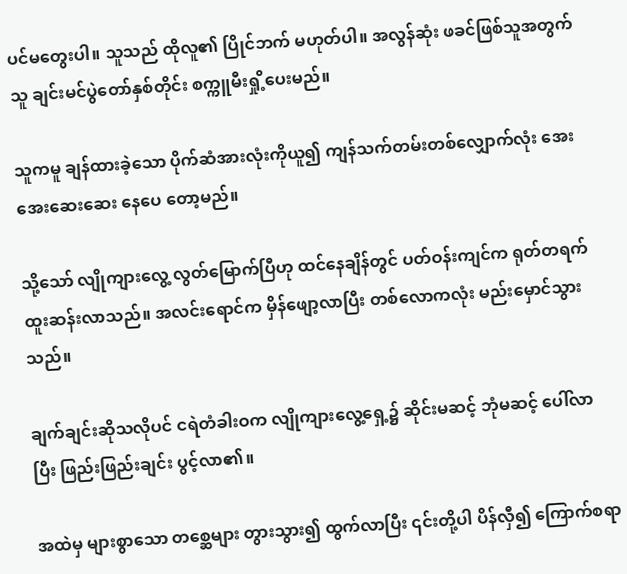ပင်မတွေးပါ။ သူသည် ထိုလူ၏ ပြိုင်ဘက် မဟုတ်ပါ။ အလွန်ဆုံး ဖခင်ဖြစ်သူအတွက် သူ ချင်းမင်ပွဲတော်နှစ်တိုင်း စက္ကူမီးရှို့ပေးမည်။

သူကမူ ချန်ထားခဲ့သော ပိုက်ဆံအားလုံးကိုယူ၍ ကျန်သက်တမ်းတစ်လျှောက်လုံး အေးအေးဆေးဆေး နေပေ တော့မည်။

သို့သော် လျိုကျားလွေ့ လွတ်မြောက်ပြီဟု ထင်နေချိန်တွင် ပတ်ဝန်းကျင်က ရုတ်တရက် ထူးဆန်းလာသည်။ အလင်းရောင်က မှိန်ဖျော့လာပြီး တစ်လောကလုံး မည်းမှောင်သွားသည်။

ချက်ချင်းဆိုသလိုပင် ငရဲတံခါးဝက လျိုကျားလွေ့ရှေ့၌ ဆိုင်းမဆင့် ဘုံမဆင့် ပေါ်လာပြီး ဖြည်းဖြည်းချင်း ပွင့်လာ၏။

အထဲမှ များစွာသော တစ္ဆေများ တွားသွား၍ ထွက်လာပြီး ၎င်းတို့ပါ ပိန်လှီ၍ ကြောက်စရာ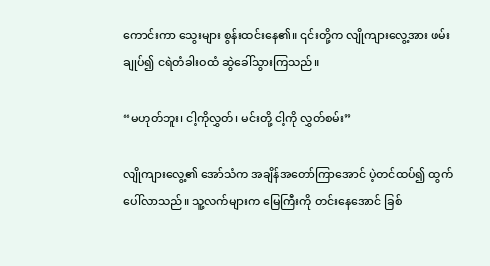ကောင်းကာ သွေးများ စွန်းထင်းနေ၏။ ၎င်းတို့က လျိုကျားလွေ့အား ဖမ်းချုပ်၍ ငရဲတံခါးဝထံ ဆွဲခေါ်သွားကြသည်။

“မဟုတ်ဘူး၊ ငါ့ကိုလွှတ်၊ မင်းတို့ ငါ့ကို လွှတ်စမ်း”

လျိုကျားလွေ့၏ အော်သံက အချိန်အတော်ကြာအောင် ပဲ့တင်ထပ်၍ ထွက်ပေါ်လာသည်။ သူ့လက်များက မြေကြီးကို တင်းနေအောင် ခြစ်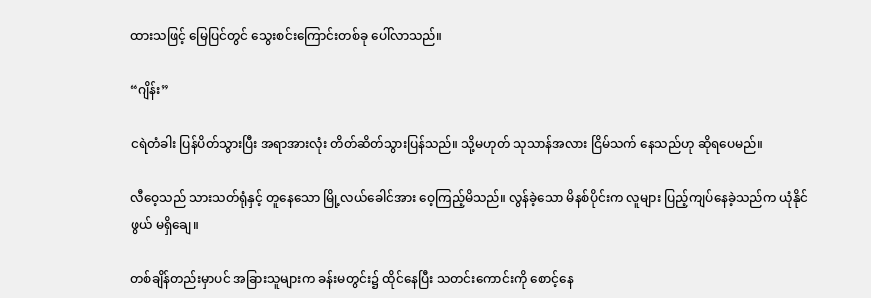ထားသဖြင့် မြေပြင်တွင် သွေးစင်းကြောင်းတစ်ခု ပေါ်လာသည်။

“ဂျိန်း”

ငရဲတံခါး ပြန်ပိတ်သွားပြီး အရာအားလုံး တိတ်ဆိတ်သွားပြန်သည်။ သို့မဟုတ် သုသာန်အလား ငြိမ်သက် နေသည်ဟု ဆိုရပေမည်။

လီဝေ့သည် သားသတ်ရုံနှင့် တူနေသော မြို့လယ်ခေါင်အား ဝေ့ကြည့်မိသည်။ လွန်ခဲ့သော မိနစ်ပိုင်းက လူများ ပြည့်ကျပ်နေခဲ့သည်က ယုံနိုင်ဖွယ် မရှိချေ။

တစ်ချိန်တည်းမှာပင် အခြားသူများက ခန်းမတွင်း၌ ထိုင်နေပြီး သတင်းကောင်းကို စောင့်နေ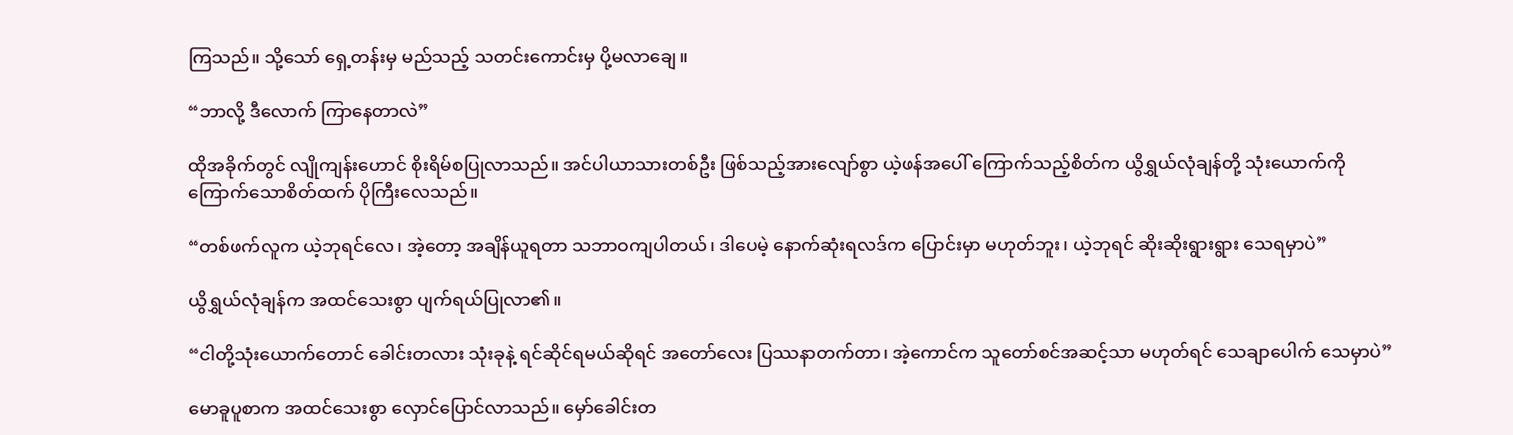ကြသည်။ သို့သော် ရှေ့တန်းမှ မည်သည့် သတင်းကောင်းမှ ပို့မလာချေ။

“ဘာလို့ ဒီလောက် ကြာနေတာလဲ”

ထိုအခိုက်တွင် လျိုကျန်းဟောင် စိုးရိမ်စပြုလာသည်။ အင်ပါယာသားတစ်ဦး ဖြစ်သည့်အားလျော်စွာ ယဲ့ဖန်အပေါ် ကြောက်သည့်စိတ်က ယွိရွှယ်လုံချန်တို့ သုံးယောက်ကို ကြောက်သောစိတ်ထက် ပိုကြီးလေသည်။

“တစ်ဖက်လူက ယဲ့ဘုရင်လေ၊ အဲ့တော့ အချိန်ယူရတာ သဘာဝကျပါတယ်၊ ဒါပေမဲ့ နောက်ဆုံးရလဒ်က ပြောင်းမှာ မဟုတ်ဘူး၊ ယဲ့ဘုရင် ဆိုးဆိုးရွားရွား သေရမှာပဲ”

ယွိရွှယ်လုံချန်က အထင်သေးစွာ ပျက်ရယ်ပြုလာ၏။

“ငါတို့သုံးယောက်တောင် ခေါင်းတလား သုံးခုနဲ့ ရင်ဆိုင်ရမယ်ဆိုရင် အတော်လေး ပြဿနာတက်တာ၊ အဲ့ကောင်က သူတော်စင်အဆင့်သာ မဟုတ်ရင် သေချာပေါက် သေမှာပဲ”

မောခူပူစာက အထင်သေးစွာ လှောင်ပြောင်လာသည်။ မှော်ခေါင်းတ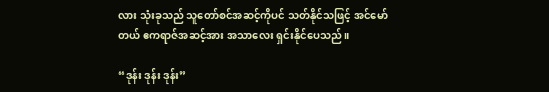လား သုံးခုသည် သူတော်စင်အဆင့်ကိုပင် သတ်နိုင်သဖြင့် အင်မော်တယ် ဧကရာဇ်အဆင့်အား အသာလေး ရှင်းနိုင်ပေသည်။

“ဒုန်း ဒုန်း ဒုန်း”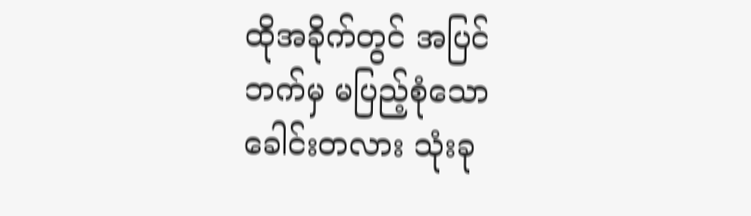ထိုအခိုက်တွင် အပြင်ဘက်မှ မပြည့်စုံသော ခေါင်းတလား သုံးခု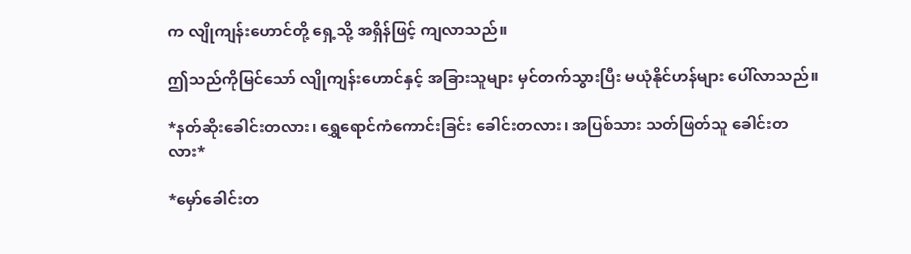က လျိုကျန်းဟောင်တို့ ရှေ့သို့ အရှိန်ဖြင့် ကျလာသည်။

ဤသည်ကိုမြင်သော် လျိုကျန်းဟောင်နှင့် အခြားသူများ မှင်တက်သွားပြီး မယုံနိုင်ဟန်များ‌ ပေါ်လာသည်။

*နတ်ဆိုးခေါင်းတလား၊ ရွှေရောင်ကံကောင်းခြင်း ခေါင်းတလား၊ အပြစ်သား သတ်ဖြတ်သူ ခေါင်းတလား*

*မှော်ခေါင်းတ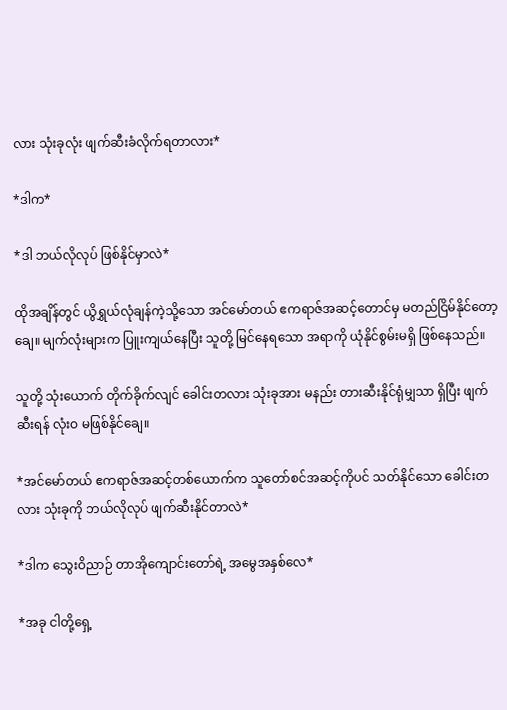လား သုံးခုလုံး ဖျက်ဆီးခံလိုက်ရတာလား*

*ဒါက*

*ဒါ ဘယ်လိုလုပ် ဖြစ်နိုင်မှာလဲ*

ထိုအချိန်တွင် ယွိရွှယ်လုံချန်ကဲ့သို့သော အင်မော်တယ် ဧကရာဇ်အဆင့်တောင်မှ မတည်ငြိမ်နိုင်တော့ချေ။ မျက်လုံးများက ပြူးကျယ်နေပြီး သူတို့ မြင်နေရသော အရာကို ယုံနိုင်စွမ်းမရှိ ဖြစ်နေသည်။

သူတို့ သုံးယောက် တိုက်ခိုက်လျင် ခေါင်းတလား သုံးခုအား မနည်း တားဆီးနိုင်ရုံမျှသာ ရှိပြီး ဖျက်ဆီးရန် လုံးဝ မဖြစ်နိုင်ချေ။

*အင်မော်တယ် ဧကရာဇ်အဆင့်တစ်ယောက်က သူတော်စင်အဆင့်ကိုပင် သတ်နိုင်သော ခေါင်းတလား သုံးခုကို ဘယ်လိုလုပ် ဖျက်ဆီးနိုင်တာလဲ*

*ဒါက သွေးဝိညာဉ် တာအိုကျောင်းတော်ရဲ့ အမွေအနှစ်လေ*

*အခု ငါတို့ရှေ့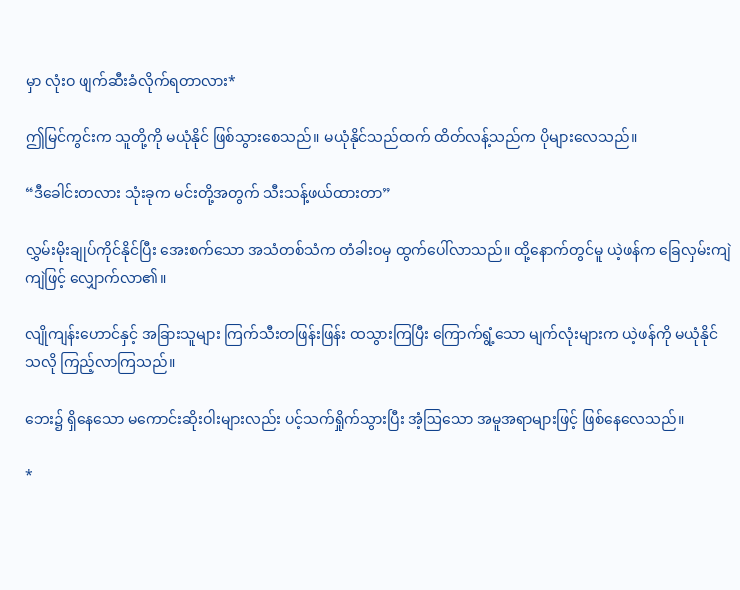မှာ လုံးဝ ဖျက်ဆီးခံလိုက်ရတာလား*

ဤမြင်ကွင်းက သူတို့ကို မယုံနိုင် ဖြစ်သွားစေသည်။ မယုံနိုင်သည်ထက် ထိတ်လန့်သည်က ပိုများလေသည်။

“ဒီခေါင်းတလား သုံးခုက မင်းတို့အတွက် သီးသန့်ဖယ်ထားတာ”

လွှမ်းမိုးချုပ်ကိုင်နိုင်ပြီး‌ အေးစက်သော အသံတစ်သံက တံခါးဝမှ ထွက်ပေါ်လာသည်။ ထို့နောက်တွင်မူ ယဲ့ဖန်က ခြေလှမ်းကျဲကျဲဖြင့် လျှောက်လာ၏။

လျိုကျန်းဟောင်နှင့် အခြားသူများ ကြက်သီးတဖြန်းဖြန်း ထသွားကြပြီး ကြောက်ရွံ့သော မျက်လုံးများက ယဲ့ဖန်ကို မယုံနိုင်သလို ကြည့်လာကြသည်။

ဘေး၌ ရှိနေသော မကောင်းဆိုးဝါးများလည်း ပင့်သက်ရှိုက်သွားပြီး အံ့ဩသော အမူအရာများဖြင့် ဖြစ်နေလေသည်။

*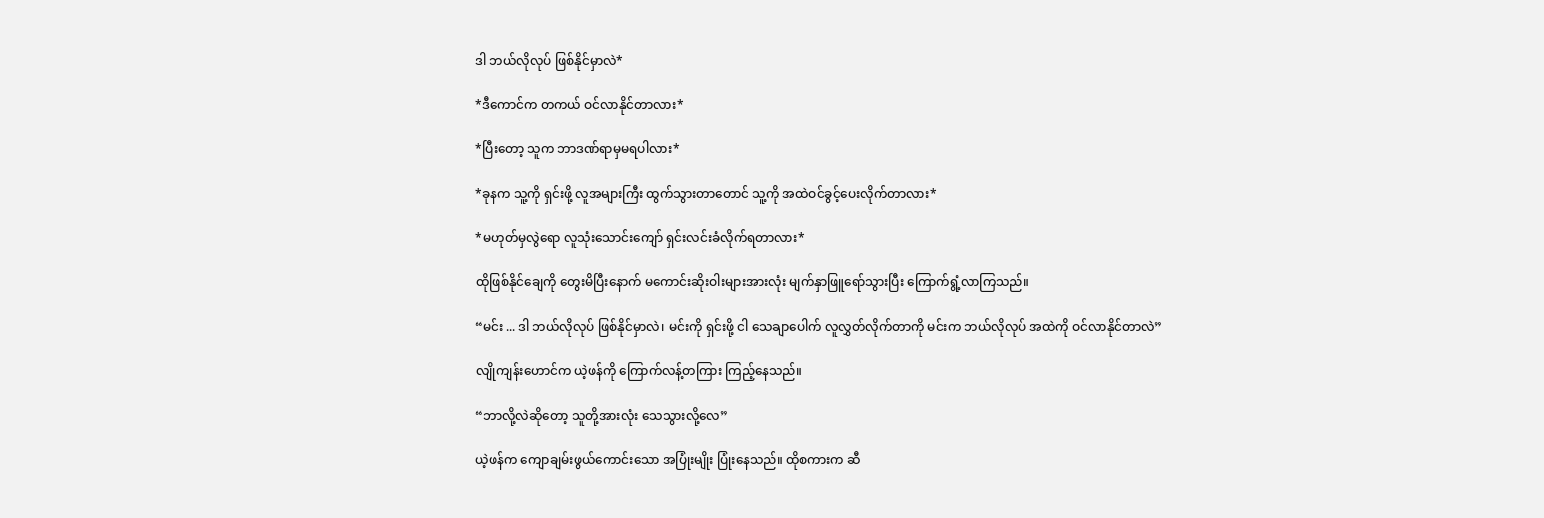ဒါ ဘယ်လိုလုပ် ဖြစ်နိုင်မှာလဲ*

*ဒီကောင်က တကယ် ဝင်လာနိုင်တာလား*

*ပြီးတော့ သူက ဘာဒဏ်ရာမှမရပါလား*

*ခုနက သူ့ကို ရှင်းဖို့ လူအများကြီး ထွက်သွားတာတောင် သူ့ကို အထဲဝင်ခွင့်ပေးလိုက်တာလား*

*မဟုတ်မှလွဲရော လူသုံးသောင်း‌ကျော် ရှင်းလင်းခံလိုက်ရတာလား*

ထိုဖြစ်နိုင်ချေကို တွေးမိပြီးနောက် မကောင်းဆိုးဝါးများအားလုံး မျက်နှာဖြူရော်သွားပြီး ကြောက်ရွံ့လာကြသည်။

“မင်း ... ဒါ ဘယ်လိုလုပ် ဖြစ်နိုင်မှာလဲ၊ မင်းကို ရှင်းဖို့ ငါ သေချာပေါက် လူလွှတ်လိုက်တာကို မင်းက ဘယ်လိုလုပ် အထဲကို ဝင်လာနိုင်တာလဲ”

လျိုကျန်းဟောင်က ယဲ့ဖန်ကို ကြောက်လန့်တကြား ကြည့်နေသည်။

“ဘာလို့လဲဆိုတော့ သူတို့အားလုံး သေသွားလို့လေ”

ယဲ့ဖန်က ကျောချမ်းဖွယ်ကောင်းသော အပြုံးမျိုး ပြုံးနေသည်။ ထိုစကားက ဆီ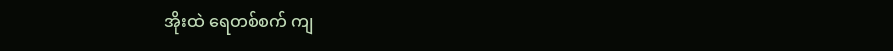အိုးထဲ ရေတစ်စက် ကျ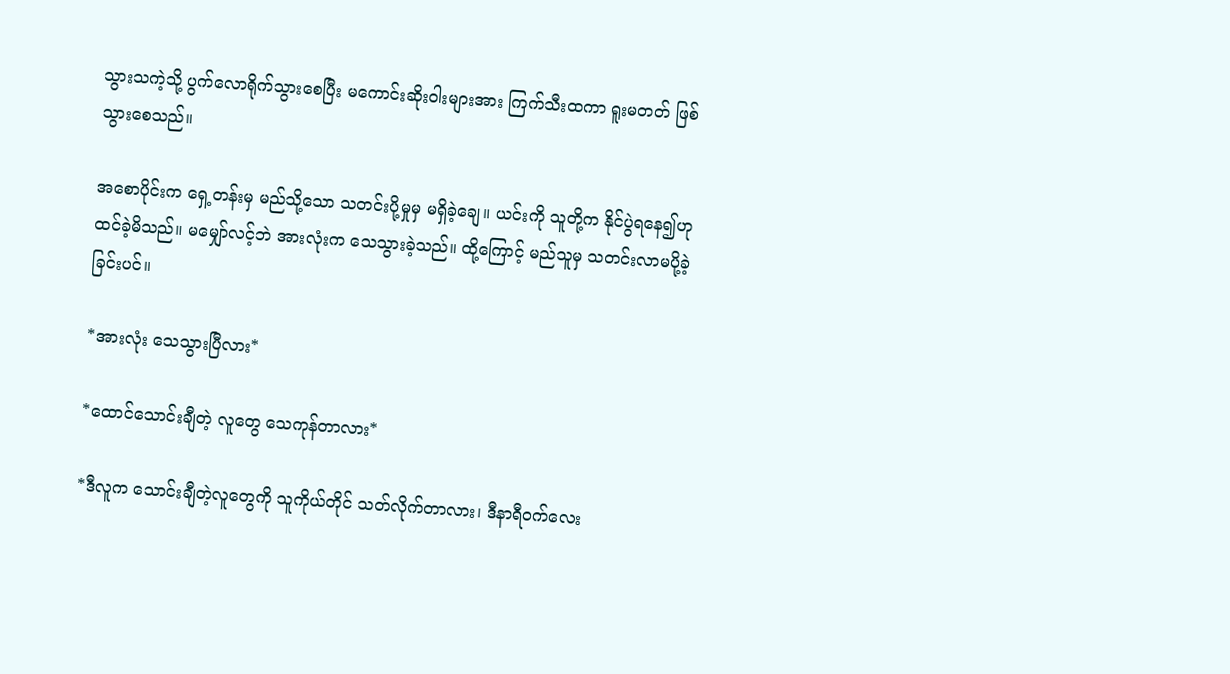သွားသကဲ့သို့ ပွက်လောရိုက်သွားစေပြီး မကောင်းဆိုးဝါးများအား ကြက်သီးထကာ ရူးမတတ် ဖြစ်သွားစေသည်။

အစောပိုင်းက ရှေ့တန်းမှ မည်သို့သော သတင်းပို့မှုမှ မရှိခဲ့ချေ။ ယင်းကို သူတို့က နိုင်ပွဲရနေ၍ဟု ထင်ခဲ့မိသည်။ မမျှော်လင့်ဘဲ အားလုံးက သေသွားခဲ့သည်။ ထို့ကြောင့် မည်သူမှ သတင်းလာမပို့ခဲ့ခြင်းပင်။

*အားလုံး သေသွားပြီလား*

*ထောင်သောင်းချီတဲ့ လူတွေ သေကုန်တာလား*

*ဒီလူက သောင်းချီတဲ့လူတွေကို သူကိုယ်တိုင် သတ်လိုက်တာလား၊ ဒီနာရီဝက်လေး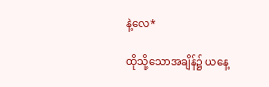နဲ့လေ*

ထိုသို့သောအချိန်၌ ယနေ့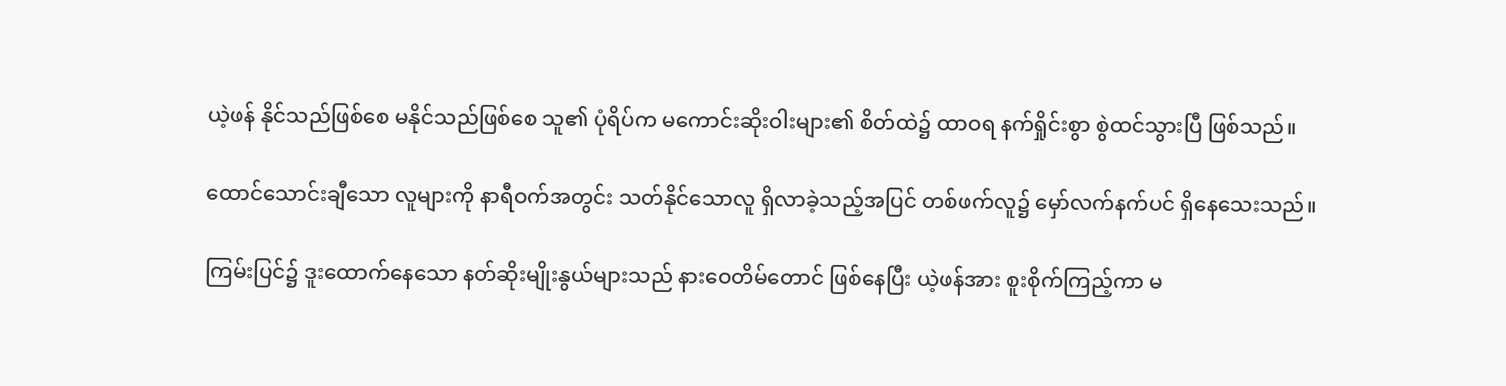ယဲ့ဖန် နိုင်သည်ဖြစ်စေ မနိုင်သည်ဖြစ်စေ သူ၏ ပုံရိပ်က မကောင်းဆိုးဝါးများ၏ စိတ်ထဲ၌ ထာဝရ နက်ရှိုင်းစွာ စွဲထင်သွားပြီ ဖြစ်သည်။

ထောင်သောင်းချီသော လူများကို နာရီဝက်အတွင်း သတ်နိုင်သောလူ ရှိလာခဲ့သည့်အပြင် တစ်ဖက်လူ၌ မှော်လက်နက်ပင် ရှိနေသေးသည်။

ကြမ်းပြင်၌ ဒူးထောက်နေသော နတ်ဆိုးမျိုးနွယ်များသည် နားဝေတိမ်တောင် ဖြစ်နေပြီး ယဲ့ဖန်အား စူးစိုက်ကြည့်ကာ မ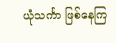ယုံသင်္ကာ ဖြစ်နေကြ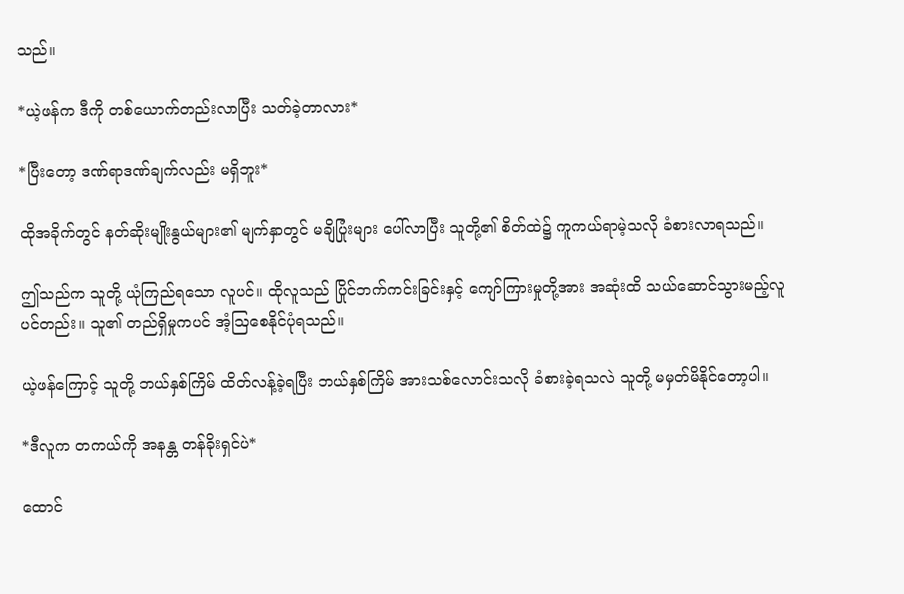သည်။

*ယဲ့ဖန်က ဒီကို တစ်ယောက်တည်းလာပြီး သတ်ခဲ့တာလား*

*ပြီးတော့ ဒဏ်ရာဒဏ်ချက်လည်း မရှိဘူး*

ထိုအခိုက်တွင် နတ်ဆိုးမျိုးနွယ်များ၏ မျက်နှာတွင် မချိပြုံးများ ပေါ်လာပြီး သူတို့၏ စိတ်ထဲ၌ ကူကယ်ရာမဲ့သလို ခံစားလာရသည်။

ဤသည်က သူတို့ ယုံကြည်ရသော လူပင်။ ထိုလူသည် ပြိုင်ဘက်ကင်းခြင်းနှင့် ကျော်ကြားမှုတို့အား အဆုံးထိ သယ်ဆောင်သွားမည့်လူပင်တည်း။ သူ၏ တည်ရှိမှုကပင် အံ့ဩစေနိုင်ပုံရသည်။

ယဲ့ဖန်ကြောင့် သူတို့ ဘယ်နှစ်ကြိမ် ထိတ်လန့်ခဲ့ရပြီး ဘယ်နှစ်ကြိမ် အားသစ်လောင်းသလို ခံစားခဲ့ရသလဲ သူတို့ မမှတ်မိနိုင်တော့ပါ။

*ဒီလူက တကယ်ကို အနန္တ တန်ခိုးရှင်ပဲ*

ထောင်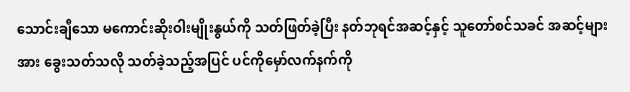သောင်းချီသော မကောင်းဆိုးဝါးမျိုးနွယ်ကို သတ်ဖြတ်ခဲ့ပြီး နတ်ဘုရင်အဆင့်နှင့် သူတော်စင်သခင် အဆင့်များအား ခွေးသတ်သလို သတ်ခဲ့သည့်အပြင် ပင်ကိုမှော်လက်နက်ကို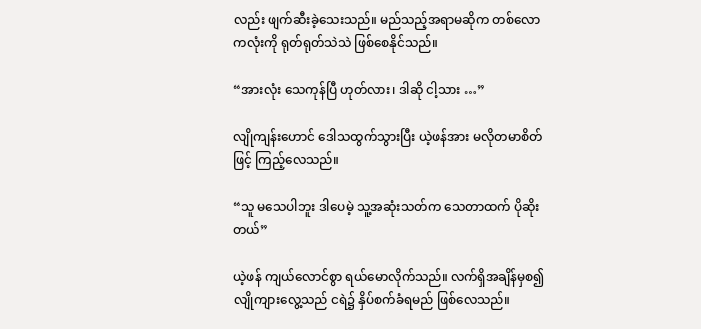လည်း ဖျက်ဆီးခဲ့သေးသည်။ မည်သည့်အရာမဆိုက တစ်လောကလုံးကို ရုတ်ရုတ်သဲသဲ ဖြစ်စေနိုင်သည်။

“အားလုံး သေကုန်ပြီ ဟုတ်လား၊ ဒါဆို ငါ့သား …”

လျိုကျန်းဟောင် ဒေါသထွက်သွားပြီး ယဲ့ဖန်အား မလိုတမာစိတ်ဖြင့် ကြည့်လေသည်။

“သူ မသေပါဘူး ဒါပေမဲ့ သူ့အဆုံးသတ်က သေတာထက် ပိုဆိုးတယ်”

ယဲ့ဖန် ကျယ်လောင်စွာ ရယ်မောလိုက်သည်။ လက်ရှိအချိန်မှစ၍ လျိုကျားလွေ့သည် ငရဲ၌ နှိပ်စက်ခံရမည် ဖြစ်လေသည်။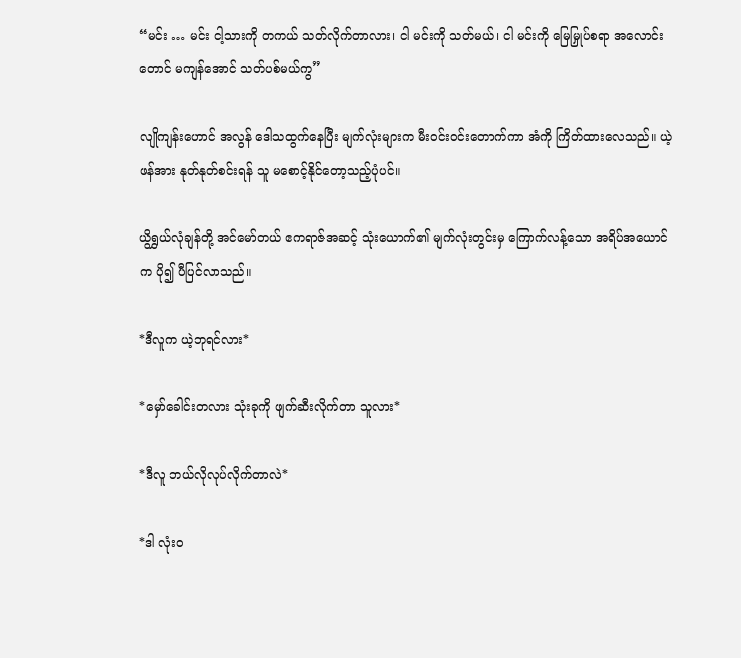“မင်း … မင်း ငါ့သားကို တကယ် သတ်လိုက်တာလား၊ ငါ မင်းကို သတ်မယ်၊ ငါ မင်းကို မြေမြှုပ်စရာ အလောင်းတောင် မကျန်အောင် သတ်ပစ်မယ်ကွ”

လျိုကျန်းဟောင် အလွန် ဒေါသထွက်နေပြီး မျက်လုံးများက မီးဝင်းဝင်းတောက်ကာ အံကို ကြိတ်ထားလေသည်။ ယဲ့ဖန်အား နုတ်နုတ်စင်းရန် သူ မစောင့်နိုင်တော့သည့်ပုံပင်။

ယွိရွှယ်လုံချန်တို့ အင်မော်တယ် ဧကရာဇ်အဆင့် သုံးယောက်၏ မျက်လုံးတွင်းမှ ကြောက်လန့်သော အရိပ်အယောင်က ပို၍ ပီပြင်လာသည်။

*ဒီလူက ယဲ့ဘုရင်လား*

*မှော်ခေါင်းတလား သုံးခုကို ဖျက်ဆီးလိုက်တာ သူလား*

*ဒီလူ ဘယ်လိုလုပ်လိုက်တာလဲ*

*ဒါ လုံးဝ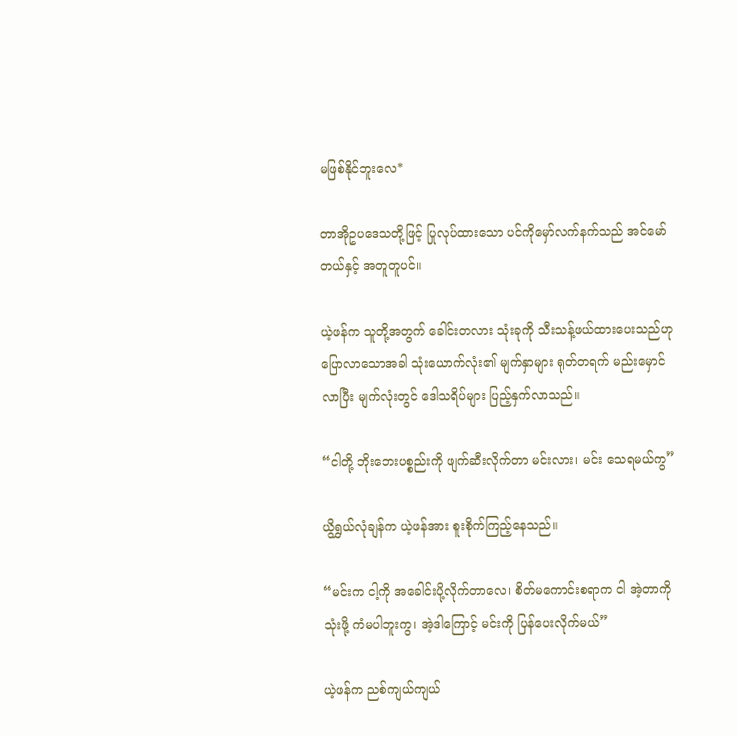မဖြစ်နိုင်ဘူးလေ*

တာအိုဥပဒေသတို့ဖြင့် ပြုလုပ်ထားသော ပင်ကိုမှော်လက်နက်သည် အင်မော်တယ်နှင့် အတူတူပင်။

ယဲ့ဖန်က သူတို့အတွက် ခေါင်းတလား သုံးခုကို သီးသန့်ဖယ်ထားပေးသည်ဟု ပြောလာသောအခါ သုံးယောက်လုံး၏ မျက်နှာများ ရုတ်တရက် မည်းမှောင်လာပြီး မျက်လုံးတွင် ဒေါသရိပ်များ ပြည့်နှက်လာသည်။

“ငါတို့ ဘိုးဘေးပစ္စည်းကို ဖျက်ဆီးလိုက်တာ မင်းလား၊ မင်း သေရမယ်ကွ”

ယွိရွှယ်လုံချန်က ယဲ့ဖန်အား စူးစိုက်ကြည့်နေသည်။

“မင်းက ငါ့ကို အခေါင်းပို့လိုက်တာလေ၊ စိတ်မကောင်းစရာက ငါ အဲ့တာကို သုံးဖို့ ကံမပါဘူးကွ၊ အဲ့ဒါကြောင့် မင်းကို ပြန်ပေးလိုက်မယ်”

ယဲ့ဖန်က ညစ်ကျယ်ကျယ်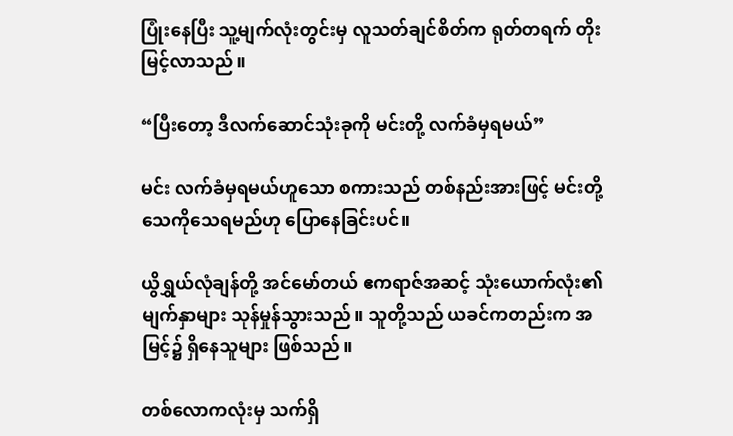ပြုံးနေပြီး သူ့မျက်လုံးတွင်းမှ လူသတ်ချင်စိတ်က ရုတ်တရက် တိုးမြင့်လာသည်။

“ပြီးတော့ ဒီလက်ဆောင်သုံးခုကို မင်းတို့ လက်ခံမှရမယ်”

မင်း လက်ခံမှရမယ်ဟူသော စကားသည် တစ်နည်းအားဖြင့် မင်းတို့ သေကိုသေရမည်ဟု ပြောနေခြင်းပင်။

ယွိရွှယ်လုံချန်တို့ အင်မော်တယ် ဧကရာဇ်အဆင့် သုံးယောက်လုံး၏ မျက်နှာများ သုန်မှုန်သွားသည်။ သူတို့သည် ယခင်ကတည်းက အမြင့်၌ ရှိနေသူများ ဖြစ်သည်။

တစ်လောကလုံးမှ သက်ရှိ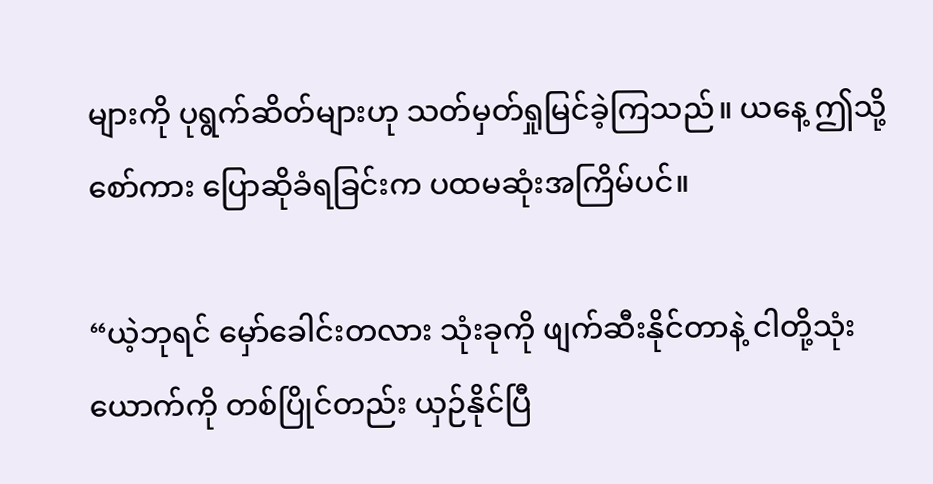များကို ပုရွက်ဆိတ်များဟု သတ်မှတ်ရှုမြင်ခဲ့ကြသည်။ ယနေ့ ဤသို့ စော်ကား ပြောဆိုခံရခြင်းက ပထမဆုံးအကြိမ်ပင်။

“ယဲ့ဘုရင် မှော်ခေါင်းတလား သုံးခုကို ဖျက်ဆီးနိုင်တာနဲ့ ငါတို့သုံးယောက်ကို တစ်ပြိုင်တည်း ယှဉ်နိုင်ပြီ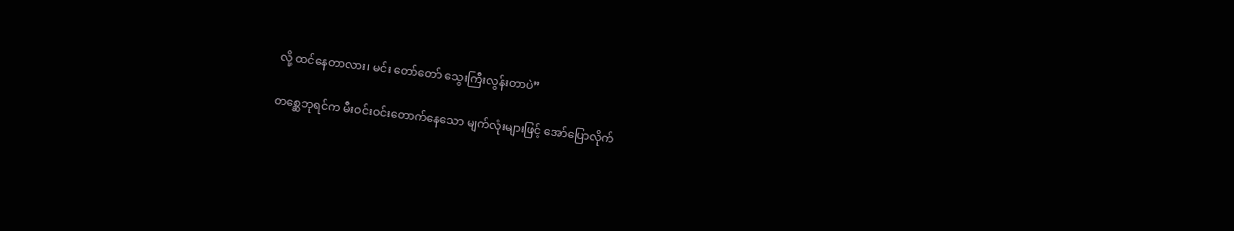လို့ ထင်နေတာလား၊ မင်း တော်တော် သွေးကြီးလွန်းတာပဲ”

တစ္ဆေဘုရင်က မီးဝင်းဝင်းတောက်နေသော မျက်လုံးများဖြင့် အော်ပြောလိုက်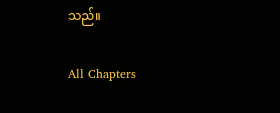သည်။

All Chapters